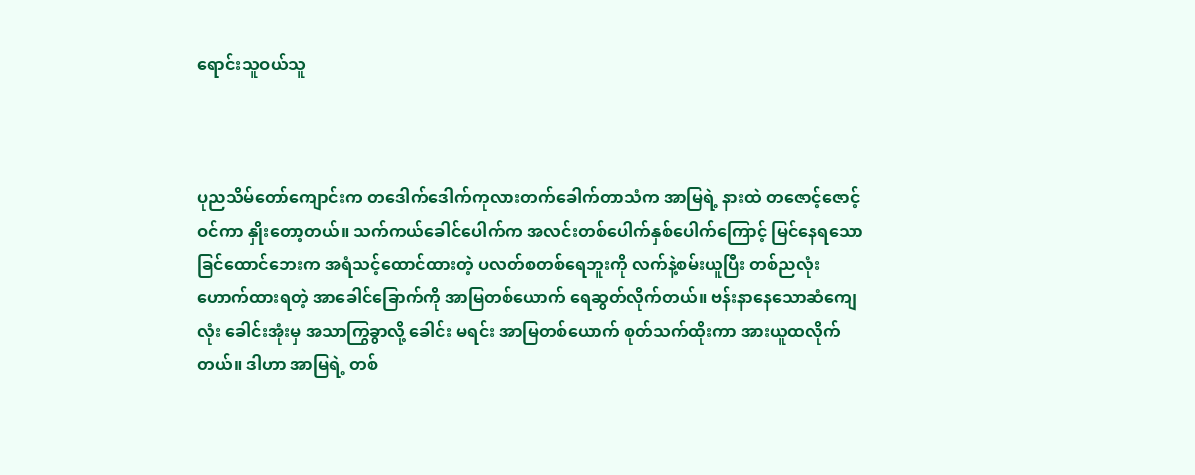ရောင်းသူဝယ်သူ



ပုညသိမ်တော်ကျောင်းက တဒေါက်ဒေါက်ကုလားတက်ခေါက်တာသံက အာမြရဲ့ နားထဲ တဇောင့်ဇောင့်ဝင်ကာ နှိုးတော့တယ်။ သက်ကယ်ခေါင်ပေါက်က အလင်းတစ်ပေါက်နှစ်ပေါက်ကြောင့် မြင်နေရသော ခြင်ထောင်ဘေးက အရံသင့်ထောင်ထားတဲ့ ပလတ်စတစ်ရေဘူးကို လက်နဲ့စမ်းယူပြီး တစ်ညလုံး ဟောက်ထားရတဲ့ အာခေါင်ခြောက်ကို အာမြတစ်ယောက် ရေဆွတ်လိုက်တယ်။ ဗန်းနာနေသောဆံကျေလုံး ခေါင်းအုံးမှ အသာကြွခွာလို့ ခေါင်း မရင်း အာမြတစ်ယောက် စုတ်သက်ထိုးကာ အားယူထလိုက်တယ်။ ဒါဟာ အာမြရဲ့ တစ်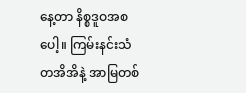နေ့တာ နိစ္စဒူဝအစပေါ့။ ကြမ်းနင်းသံတအိအိနဲ့ အာမြတစ်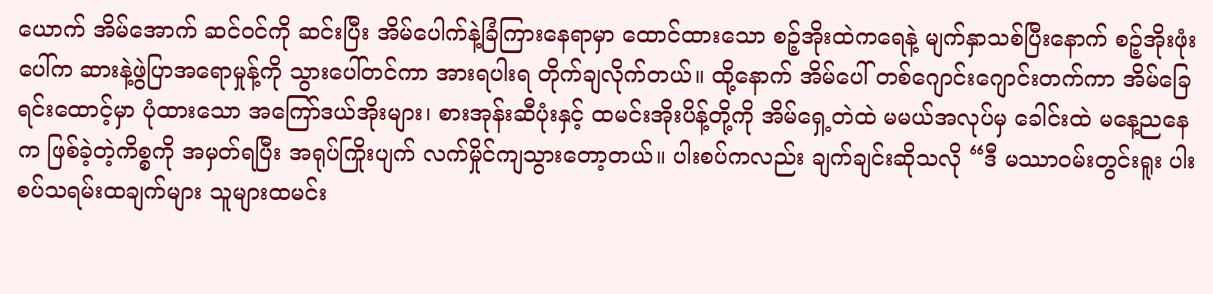ယောက် အိမ်အောက် ဆင်ဝင်ကို ဆင်းပြီး အိမ်ပေါက်နဲ့ခြံကြားနေရာမှာ ထောင်ထားသော စဉ့်အိုးထဲကရေနဲ့ မျက်နှာသစ်ပြီးနောက် စဉ့်အိုးဖုံးပေါ်က ဆားနဲ့ဖွဲပြာအရောမှုန့်ကို သွားပေါ်တင်ကာ အားရပါးရ တိုက်ချလိုက်တယ်။ ထို့နောက် အိမ်ပေါ် တစ်ဂျောင်းဂျောင်းတက်ကာ အိမ်ခြေရင်းထောင့်မှာ ပုံထားသော အကြော်ဒယ်အိုးများ၊ စားအုန်းဆီပုံးနှင့် ထမင်းအိုးပိန့်တို့ကို အိမ်ရှေ့တဲထဲ မမယ်အလုပ်မှ ခေါင်းထဲ မနေ့ညနေက ဖြစ်ခဲ့တဲ့ကိစ္စကို အမှတ်ရပြီး အရုပ်ကြိုးပျက် လက်မှိုင်ကျသွားတော့တယ်။ ပါးစပ်ကလည်း ချက်ချင်းဆိုသလို “ဒီ မဿာဝမ်းတွင်းရူး ပါးစပ်သရမ်းထချက်များ သူများထမင်း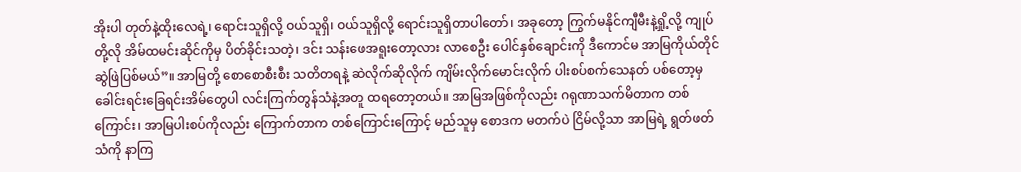အိုးပါ တုတ်နဲ့ထိုးလေရဲ့၊ ရောင်းသူရှိလို့ ဝယ်သူရှိ၊ ဝယ်သူရှိလို့ ရောင်းသူရှိတာပါတော်၊ အခုတော့ ကြွက်မနိုင်ကျီမီးနဲ့ရှို့လို့ ကျုပ်တို့လို အိမ်ထမင်းဆိုင်ကိုမှ ပိတ်ခိုင်းသတဲ့၊ ဒင်း သန်းဖေအရူးတော့လား လာစေဦး ပေါင်နှစ်ချောင်းကို ဒီကောင်မ အာမြကိုယ်တိုင် ဆွဲဖြဲပြစ်မယ်”။ အာမြတို့ စောစောစီးစီး သတိတရနဲ့ ဆဲလိုက်ဆိုလိုက် ကျိမ်းလိုက်မောင်းလိုက် ပါးစပ်စက်သေနတ် ပစ်တော့မှ ခေါင်းရင်းခြေရင်းအိမ်တွေပါ လင်းကြက်တွန်သံနဲ့အတူ ထရတော့တယ်။ အာမြအဖြစ်ကိုလည်း ဂရုဏာသက်မိတာက တစ်ကြောင်း၊ အာမြပါးစပ်ကိုလည်း ကြောက်တာက တစ်ကြောင်းကြောင့် မည်သူမှ စောဒက မတက်ပဲ ငြိမ်လို့သာ အာမြရဲ့ ရွတ်ဖတ်သံကို နာကြ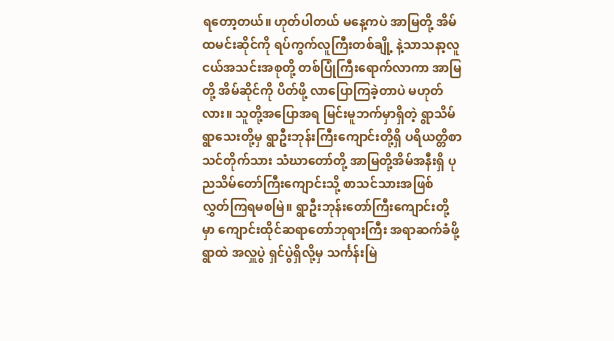ရတော့တယ်။ ဟုတ်ပါတယ် မနေ့ကပဲ အာမြတို့ အိမ်ထမင်းဆိုင်ကို ရပ်ကွက်လူကြီးတစ်ချို့ နဲ့သာသနာ့လူငယ်အသင်းအစုတို့ တစ်ပြုံကြီးရောက်လာကာ အာမြတို့ အိမ်ဆိုင်ကို ပိတ်ဖို့ လာပြောကြခဲ့တာပဲ မဟုတ်လား။ သူတို့အပြောအရ မြင်းမူဘက်မှာရှိတဲ့ ရွာသိမ်ရွာသေးတို့မှ ရွာဦးဘုန်းကြီးကျောင်းတို့ရှိ ပရိယတ္တိစာသင်တိုက်သား သံဃာတော်တို့ အာမြတို့အိမ်အနီးရှိ ပုညသိမ်တော်ကြီးကျောင်းသို့ စာသင်သားအဖြစ် လွှတ်ကြရမစမြဲ။ ရွာဦးဘုန်းတော်ကြီးကျောင်းတို့မှာ ကျောင်းထိုင်ဆရာတော်ဘုရားကြီး အရာဆက်ခံဖို့ ရွာထဲ အလှူပွဲ ရှင်ပွဲရှိလို့မှ သင်္ကန်းမြဲ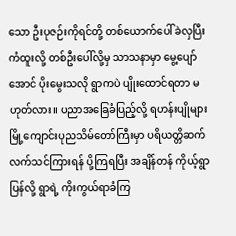သော ဦးပုဇဉ်းကိုရင်တို့ တစ်ယောက်ပေါ်ခဲလှပြီး ကံထူးလို့ တစ်ဦးပေါ်လို့မှ သာသနာမှာ မွေ့ပျော်အောင် ပိုးမွေးသလို ရွာကပဲ ပျိုးထောင်ရတာ မဟုတ်လား။ ပညာအခြေခံပြည့်လို့ ရဟန်းပျိုများ မြို့ကျောင်းပုညသိမ်တော်ကြီးမှာ ပရိယတ္တိဆက်လက်သင်ကြားရန် ပို့ကြရပြီး အချိန်တန် ကိုယ့်ရွာပြန်လို့ ရွာရဲ့ ကိုးကွယ်ရာခံကြ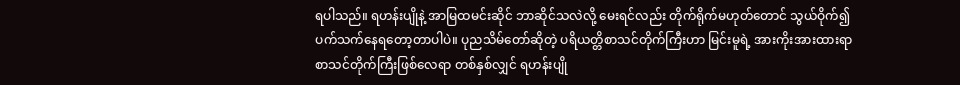ရပါသည်။ ရဟန်းပျိုနဲ့ အာမြထမင်းဆိုင် ဘာဆိုင်သလဲလို့ မေးရင်လည်း တိုက်ရိုက်မဟုတ်တောင် သွယ်ဝိုက်၍ ပက်သက်နေရတော့တာပါပဲ။ ပုညသိမ်တော်ဆိုတဲ့ ပရိယတ္တိစာသင်တိုက်ကြီးဟာ မြင်းမူရဲ့ အားကိုးအားထားရာ စာသင်တိုက်ကြီးဖြစ်လေရာ တစ်နှစ်လျှင် ရဟန်းပျို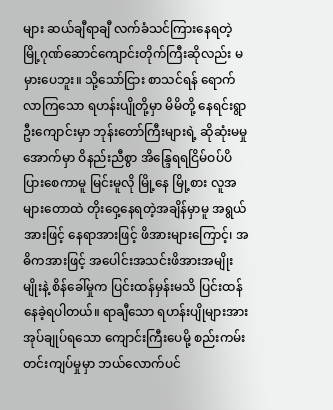များ ဆယ်ချီရာချီ လက်ခံသင်ကြားနေရတဲ့ မြို့ဂုဏ်ဆောင်ကျောင်းတိုက်ကြီးဆိုလည်း မမှားပေဘူး။ သို့သော်ငြား စာသင်ရန် ရောက်လာကြသော ရဟန်းပျိုတို့မှာ မိမိတို့ နေရင်းရွာဦးကျောင်းမှာ ဘုန်းတော်ကြီးများရဲ့ ဆိုဆုံးမမှုအောက်မှာ ဝိနည်းညီစွာ အိန္ဒြေရရငြိမ်ဝပ်ပိပြားစေကာမူ မြင်းမူလို မြို့နေ မြို့စား လူအများတောထဲ တိုးဝှေ့နေရတဲ့အချိန်မှာမူ အရွယ်အားဖြင့် နေရာအားဖြင့် ဖိအားများကြောင့်၊ အဓိကအားဖြင့် အပေါင်းအသင်းဖိအားအမျိုးမျိုးနဲ့ စိန်ခေါ်မှုက ပြင်းထန်မှန်းမသိ ပြင်းထန်နေခဲ့ရပါတယ်။ ရာချီသော ရဟန်းပျိုများအား အုပ်ချုပ်ရသော ကျောင်းကြီးပေမို့ စည်းကမ်းတင်းကျပ်မှုမှာ ဘယ်လောက်ပင်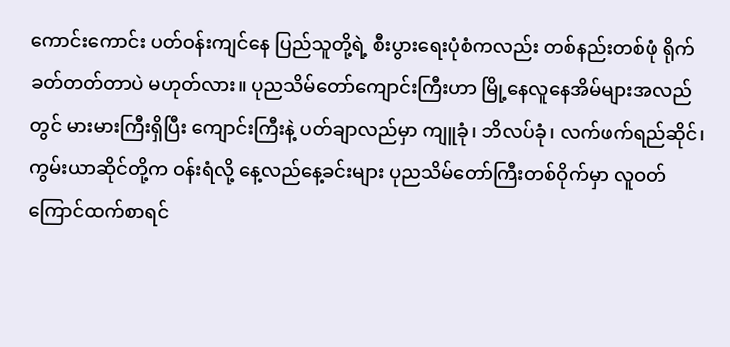ကောင်းကောင်း ပတ်ဝန်းကျင်နေ ပြည်သူတို့ရဲ့ စီးပွားရေးပုံစံကလည်း တစ်နည်းတစ်ဖုံ ရိုက်ခတ်တတ်တာပဲ မဟုတ်လား။ ပုညသိမ်တော်ကျောင်းကြီးဟာ မြို့နေလူနေအိမ်များအလည်တွင် မားမားကြီးရှိပြီး ကျောင်းကြီးနဲ့ ပတ်ချာလည်မှာ ကျူခုံ၊ ဘိလပ်ခုံ၊ လက်ဖက်ရည်ဆိုင်၊ ကွမ်းယာဆိုင်တို့က ဝန်းရံလို့ နေ့လည်နေ့ခင်းများ ပုညသိမ်တော်ကြီးတစ်ဝိုက်မှာ လူဝတ်ကြောင်ထက်စာရင်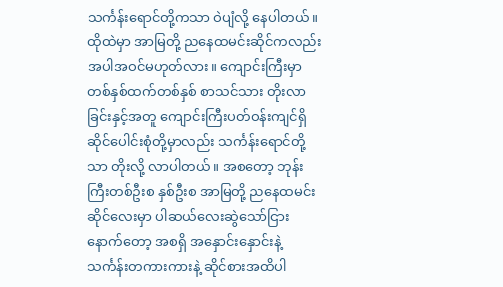သင်္ကန်းရောင်တို့ကသာ ဝဲပျံလို့ နေပါတယ်။ ထိုထဲမှာ အာမြတို့ ညနေထမင်းဆိုင်ကလည်း အပါအဝင်မဟုတ်လား။ ကျောင်းကြီးမှာ တစ်နှစ်ထက်တစ်နှစ် စာသင်သား တိုးလာခြင်းနှင့်အတူ ကျောင်းကြီးပတ်ဝန်းကျင်ရှိ ဆိုင်ပေါင်းစုံတို့မှာလည်း သင်္ကန်းရောင်တို့သာ တိုးလို့ လာပါတယ်။ အစတော့ ဘုန်းကြီးတစ်ဦးစ နှစ်ဦးစ အာမြတို့ ညနေထမင်းဆိုင်လေးမှာ ပါဆယ်လေးဆွဲသော်ငြား နောက်တော့ အစရှိ အနှောင်းနှောင်းနဲ့ သင်္ကန်းတကားကားနဲ့ ဆိုင်စားအထိပါ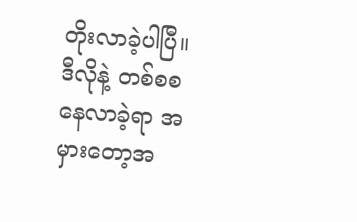တိုးလာခဲ့ပါပြီ။ ဒီလိုနဲ့ တစ်စစ နေလာခဲ့ရာ အမှားတော့အ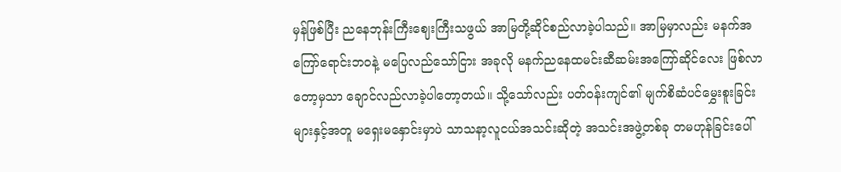မှန်ဖြစ်ပြီး ညနေဘုန်းကြီးဈေးကြီးသဖွယ် အာမြတို့ဆိုင်စည်လာခဲ့ပါသည်။ အာမြမှာလည်း မနက်အကြော်ရောင်းဘဝနဲ့ မပြေလည်သော်ငြား အခုလို မနက်ညနေထမင်းဆီဆမ်းအကြော်ဆိုင်လေး ဖြစ်လာတော့မှသာ ချောင်လည်လာခဲ့ပါတော့တယ်။ သို့သော်လည်း ပတ်ဝန်းကျင်၏ မျက်စိဆံပင်မွှေးစူးခြင်းများနှင့်အတူ မရှေးမနှောင်းမှာပဲ သာသနာ့လူငယ်အသင်းဆိုတဲ့ အသင်းအဖွဲ့တစ်ခု တမဟုန်ခြင်းပေါ်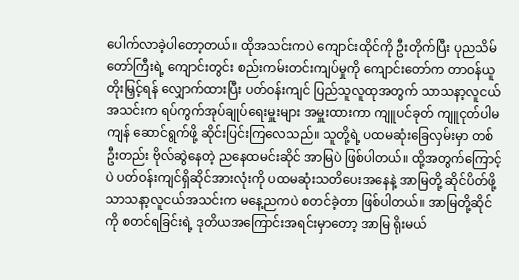ပေါက်လာခဲ့ပါတော့တယ်။ ထိုအသင်းကပဲ ကျောင်းထိုင်ကို ဦးတိုက်ပြီး ပုညသိမ်တော်ကြီးရဲ့ ကျောင်းတွင်း စည်းကမ်းတင်းကျပ်မှုကို ကျောင်းတော်က တာဝန်ယူတိုးမြှင့်ရန် လျှောက်ထားပြီး ပတ်ဝန်းကျင် ပြည်သူလူထုအတွက် သာသနာ့လူငယ်အသင်းက ရပ်ကွက်အုပ်ချုပ်ရေးမှူးများ အမှူးထားကာ ကျူပင်ခုတ် ကျူငုတ်ပါမကျန် ဆောင်ရွက်ဖို့ ဆိုင်းပြင်းကြလေသည်။ သူတို့ရဲ့ ပထမဆုံးခြေလှမ်းမှာ တစ်ဦးတည်း ဗိုလ်ဆွဲနေတဲ့ ညနေထမင်းဆိုင် အာမြပဲ ဖြစ်ပါတယ်။ ထို့အတွက်ကြောင့်ပဲ ပတ်ဝန်းကျင်ရှိဆိုင်အားလုံးကို ပထမဆုံးသတိပေးအနေနဲ့ အာမြတို့ ဆိုင်ပိတ်ဖို့ သာသနာ့လူငယ်အသင်းက မနေ့ညကပဲ စတင်ခဲ့တာ ဖြစ်ပါတယ်။ အာမြတို့ဆိုင်ကို စတင်ရခြင်းရဲ့ ဒုတိယအကြောင်းအရင်းမှာတော့ အာမြ ရိုးမယ်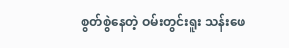စွတ်စွဲနေတဲ့ ဝမ်းတွင်းရူး သန်းဖေ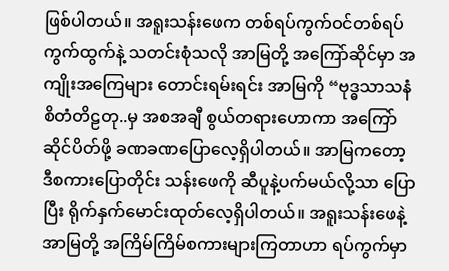ဖြစ်ပါတယ်။ အရူးသန်းဖေက တစ်ရပ်ကွက်ဝင်တစ်ရပ်ကွက်ထွက်နဲ့ သတင်းစုံသလို အာမြတို့ အကြော်ဆိုင်မှာ အကျိုးအကြေများ တောင်းရမ်းရင်း အာမြကို “ဗုဒ္ဓသာသနံ စိတံတိဠတု..မှ အစအချီ စွယ်တရားဟောကာ အကြော်ဆိုင်ပိတ်ဖို့ ခဏခဏပြောလေ့ရှိပါတယ်။ အာမြကတော့ ဒီစကားပြောတိုင်း သန်းဖေကို ဆီပူနဲ့ပက်မယ်လို့သာ ပြောပြီး ရိုက်နှက်မောင်းထုတ်လေ့ရှိပါတယ်။ အရူးသန်းဖေနဲ့ အာမြတို့ အကြိမ်ကြိမ်စကားများကြတာဟာ ရပ်ကွက်မှာ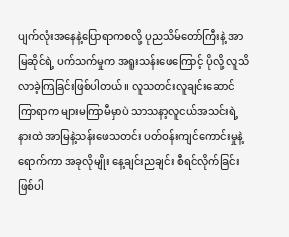ပျက်လုံးအနေနဲ့ပြောရာကစလို့ ပုညသိမ်တော်ကြီးနဲ့ အာမြဆိုင်ရဲ့ ပက်သက်မှုက အရူးသန်းဖေကြောင့် ပိုလို့ လူသိလာခဲ့ကြခြင်းဖြစ်ပါတယ်။ လူသတင်းလူချင်းဆောင်ကြာရာက များမကြာမီမှာပဲ သာသနာ့လူငယ်အသင်းရဲ့နားထဲ အာမြနဲ့သန်းဖေသတင်း ပတ်ဝန်းကျင်ကောင်းမှုနဲ့ရောက်ကာ အခုလိုမျိုး နေ့ချင်းညချင်း စီရင်လိုက်ခြင်းဖြစ်ပါ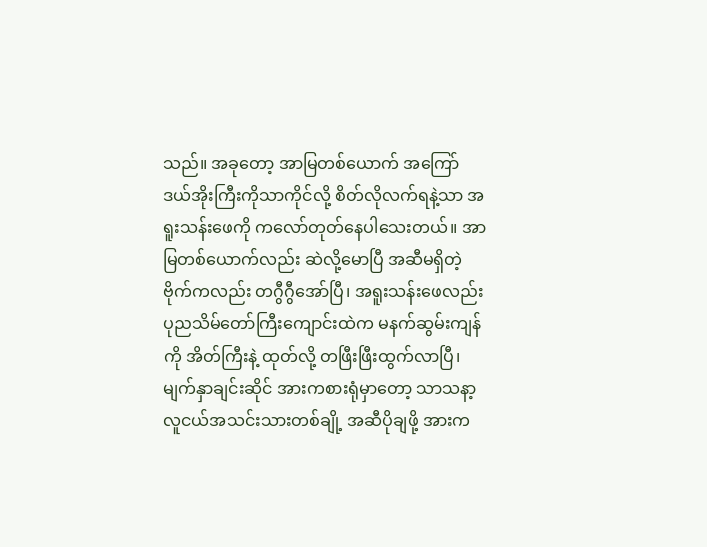သည်။ အခုတော့ အာမြတစ်ယောက် အကြော်ဒယ်အိုးကြီးကိုသာကိုင်လို့ စိတ်လိုလက်ရနဲ့သာ အရူးသန်းဖေကို ကလော်တုတ်နေပါသေးတယ်။ အာမြတစ်ယောက်လည်း ဆဲလို့မောပြီ အဆီမရှိတဲ့ဗိုက်ကလည်း တဂွီဂွီအော်ပြီ၊ အရူးသန်းဖေလည်း ပုညသိမ်တော်ကြီးကျောင်းထဲက မနက်ဆွမ်းကျန်ကို အိတ်ကြီးနဲ့ ထုတ်လို့ တဖြီးဖြီးထွက်လာပြီ၊ မျက်နှာချင်းဆိုင် အားကစားရုံမှာတော့ သာသနာ့လူငယ်အသင်းသားတစ်ချို့ အဆီပိုချဖို့ အားက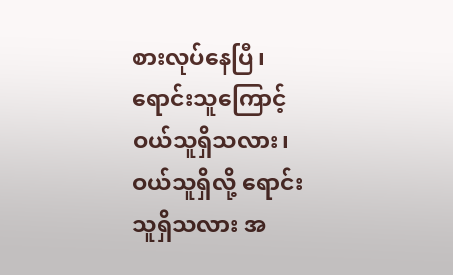စားလုပ်နေပြီ၊ ရောင်းသူကြောင့်ဝယ်သူရှိသလား၊ ဝယ်သူရှိလို့ ရောင်းသူရှိသလား အ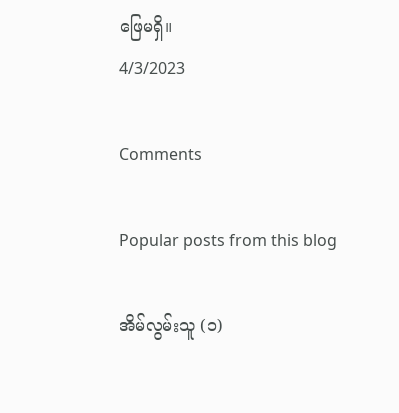ဖြေမရှိ။
4/3/2023

Comments

Popular posts from this blog

အိမ်လွမ်းသူ (၁)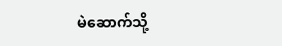မဲဆောက်သို့